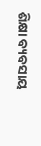ଶିକ୍ଷା ବ୍ୟବସାୟ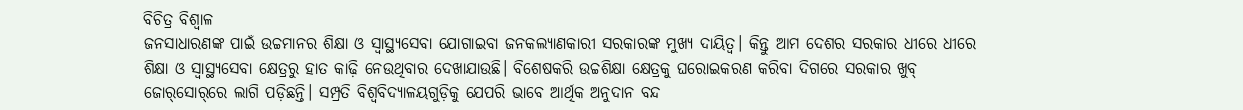ବିଚିତ୍ର ବିଶ୍ୱାଳ
ଜନସାଧାରଣଙ୍କ ପାଇଁ ଉଚ୍ଚମାନର ଶିକ୍ଷା ଓ ସ୍ବାସ୍ଥ୍ୟସେବା ଯୋଗାଇବା ଜନକଲ୍ୟାଣକାରୀ ସରକାରଙ୍କ ମୁଖ୍ୟ ଦାୟିତ୍ୱ। କିନ୍ତୁ ଆମ ଦେଶର ସରକାର ଧୀରେ ଧୀରେ ଶିକ୍ଷା ଓ ସ୍ବାସ୍ଥ୍ୟସେବା କ୍ଷେତ୍ରରୁ ହାତ କାଢ଼ି ନେଉଥିବାର ଦେଖାଯାଉଛି। ବିଶେଷକରି ଉଚ୍ଚଶିକ୍ଷା କ୍ଷେତ୍ରକୁ ଘରୋଇକରଣ କରିବା ଦିଗରେ ସରକାର ଖୁବ୍‌ ଜୋର୍‌ସୋର୍‌ରେ ଲାଗି ପଡ଼ିଛନ୍ତି। ସମ୍ପ୍ରତି ବିଶ୍ୱବିଦ୍ୟାଳୟଗୁଡ଼ିକୁ ଯେପରି ଭାବେ ଆର୍ଥିକ ଅନୁଦାନ ବନ୍ଦ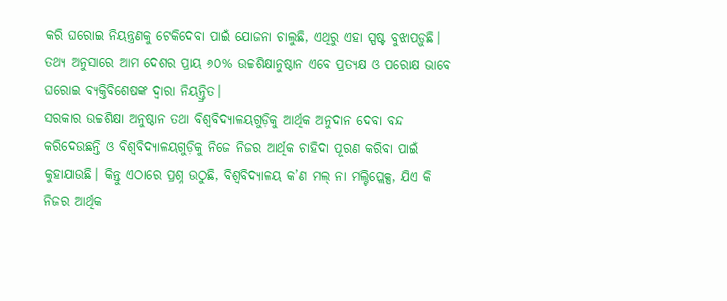କରି ଘରୋଇ ନିୟନ୍ତ୍ରଣକୁ ଟେକିଦେବା ପାଇଁ ଯୋଜନା ଚାଲୁଛି, ଏଥିରୁ ଏହା ସ୍ପଷ୍ଟ ବୁଝାପଡ଼ୁଛି। ତଥ୍ୟ ଅନୁସାରେ ଆମ ଦେଶର ପ୍ରାୟ ୬୦% ଉଚ୍ଚଶିକ୍ଷାନୁଷ୍ଠାନ ଏବେ ପ୍ରତ୍ୟକ୍ଷ ଓ ପରୋକ୍ଷ ଭାବେ ଘରୋଇ ବ୍ୟକ୍ତିବିଶେଷଙ୍କ ଦ୍ୱାରା ନିୟନ୍ତ୍ରିତ।
ସରକାର ଉଚ୍ଚଶିକ୍ଷା ଅନୁଷ୍ଠାନ ତଥା ବିଶ୍ୱବିଦ୍ୟାଳୟଗୁଡ଼ିକୁ ଆର୍ଥିକ ଅନୁଦାନ ଦେବା ବନ୍ଦ କରିଦେଉଛନ୍ତି ଓ ବିଶ୍ୱବିଦ୍ୟାଳୟଗୁଡ଼ିକୁ ନିଜେ ନିଜର ଆର୍ଥିକ ଚାହିଦା ପୂରଣ କରିବା ପାଇଁ କୁହାଯାଉଛି। କିନ୍ତୁ ଏଠାରେ ପ୍ରଶ୍ନ ଉଠୁଛି, ବିଶ୍ୱବିଦ୍ୟାଳୟ କ’ଣ ମଲ୍‌ ନା ମଲ୍ଟିପ୍ଲେକ୍ସ, ଯିଏ କି ନିଜର ଆର୍ଥିକ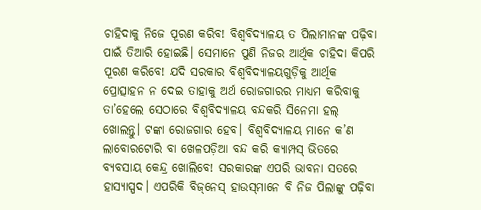ଚାହିଦାକୁ ନିଜେ ପୂରଣ କରିବ! ବିଶ୍ୱବିଦ୍ୟାଳୟ ତ ପିଲାମାନଙ୍କ ପଢ଼ିବା ପାଇଁ ତିଆରି ହୋଇଛି। ସେମାନେ ପୁଣି ନିଜର ଆର୍ଥିକ ଚାହିଦା କିପରି ପୂରଣ କରିବେ! ଯଦି ସରକାର ବିଶ୍ୱବିଦ୍ୟାଳୟଗୁଡ଼ିକୁ ଆର୍ଥିକ ପ୍ରୋତ୍ସାହନ ନ ଦେଇ ତାହାକୁ ଅର୍ଥ ରୋଜଗାରର ମାଧ୍ୟମ କରିବାକୁ ତା’ହେଲେ ସେଠାରେ ବିଶ୍ୱବିଦ୍ୟାଳୟ ବନ୍ଦକରି ସିନେମା ହଲ୍‌ ଖୋଲନ୍ତୁ। ଟଙ୍କା ରୋଜଗାର ହେବ। ବିଶ୍ୱବିଦ୍ୟାଳୟ ମାନେ କ’ଣ ଲାବୋରଟୋରି ବା ଖେଳପଡ଼ିଆ ବନ୍ଦ କରି କ୍ୟାମ୍ପସ୍‌ ଭିତରେ ବ୍ୟବସାୟ କେନ୍ଦ୍ର ଖୋଲିବେ! ସରକାରଙ୍କ ଏପରି ଭାବନା ସତରେ ହାସ୍ୟାସ୍ପଦ। ଏପରିକି ବିଜ୍‌ନେସ୍‌ ହାଉସ୍‌ମାନେ ବି ନିଜ ପିଲାଙ୍କୁ ପଢ଼ିବା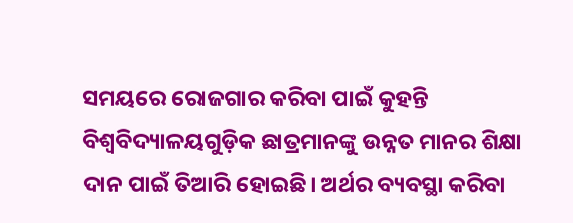ସମୟରେ ରୋଜଗାର କରିବା ପାଇଁ କୁହନ୍ତି
ବିଶ୍ୱବିଦ୍ୟାଳୟଗୁଡ଼ିକ ଛାତ୍ରମାନଙ୍କୁ ଉନ୍ନତ ମାନର ଶିକ୍ଷା ଦାନ ପାଇଁ ତିଆରି ହୋଇଛି। ଅର୍ଥର ବ୍ୟବସ୍ଥା କରିବା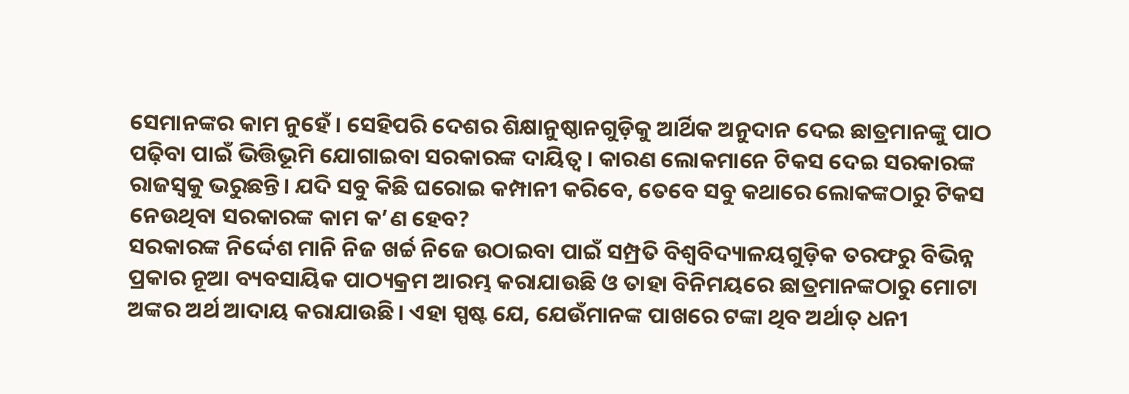ସେମାନଙ୍କର କାମ ନୁହେଁ। ସେହିପରି ଦେଶର ଶିକ୍ଷାନୁଷ୍ଠାନଗୁଡ଼ିକୁ ଆର୍ଥିକ ଅନୁଦାନ ଦେଇ ଛାତ୍ରମାନଙ୍କୁ ପାଠ ପଢ଼ିବା ପାଇଁ ଭିତ୍ତିଭୂମି ଯୋଗାଇବା ସରକାରଙ୍କ ଦାୟିତ୍ୱ। କାରଣ ଲୋକମାନେ ଟିକସ ଦେଇ ସରକାରଙ୍କ ରାଜସ୍ବକୁ ଭରୁଛନ୍ତି। ଯଦି ସବୁ କିଛି ଘରୋଇ କମ୍ପାନୀ କରିବେ, ତେବେ ସବୁ କଥାରେ ଲୋକଙ୍କଠାରୁ ଟିକସ ନେଉଥିବା ସରକାରଙ୍କ କାମ କ’ଣ ହେବ?
ସରକାରଙ୍କ ନିର୍ଦ୍ଦେଶ ମାନି ନିଜ ଖର୍ଚ୍ଚ ନିଜେ ଉଠାଇବା ପାଇଁ ସମ୍ପ୍ରତି ବିଶ୍ୱବିଦ୍ୟାଳୟଗୁଡ଼ିକ ତରଫରୁ ବିଭିନ୍ନ ପ୍ରକାର ନୂଆ ବ୍ୟବସାୟିକ ପାଠ୍ୟକ୍ରମ ଆରମ୍ଭ କରାଯାଉଛି ଓ ତାହା ବିନିମୟରେ ଛାତ୍ରମାନଙ୍କଠାରୁ ମୋଟା ଅଙ୍କର ଅର୍ଥ ଆଦାୟ କରାଯାଉଛି। ଏହା ସ୍ପଷ୍ଟ ଯେ, ଯେଉଁମାନଙ୍କ ପାଖରେ ଟଙ୍କା ଥିବ ଅର୍ଥାତ୍‌ ଧନୀ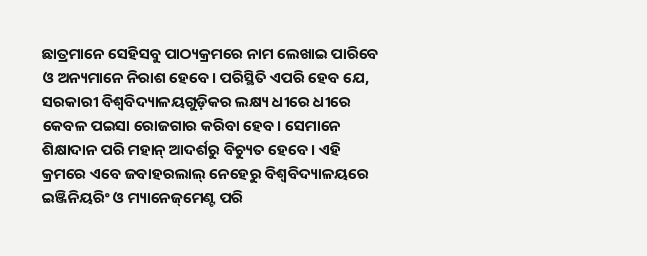ଛାତ୍ରମାନେ ସେହିସବୁ ପାଠ୍ୟକ୍ରମରେ ନାମ ଲେଖାଇ ପାରିବେ ଓ ଅନ୍ୟମାନେ ନିରାଶ ହେବେ। ପରିସ୍ଥିତି ଏପରି ହେବ ଯେ, ସରକାରୀ ବିଶ୍ୱବିଦ୍ୟାଳୟଗୁଡ଼ିକର ଲକ୍ଷ୍ୟ ଧୀରେ ଧୀରେ କେବଳ ପଇସା ରୋଜଗାର କରିବା ହେବ। ସେମାନେ ଶିକ୍ଷାଦାନ ପରି ମହାନ୍‌ ଆଦର୍ଶରୁ ବିଚ୍ୟୁତ ହେବେ। ଏହି କ୍ରମରେ ଏବେ ଜବାହରଲାଲ୍‌ ନେହେରୁ ବିଶ୍ୱବିଦ୍ୟାଳୟରେ ଇଞ୍ଜିନିୟରିଂ ଓ ମ୍ୟାନେଜ୍‌ମେଣ୍ଟ ପରି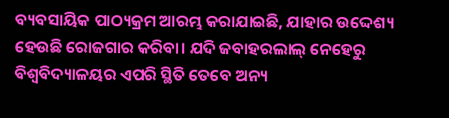ବ୍ୟବସାୟିକ ପାଠ୍ୟକ୍ରମ ଆରମ୍ଭ କରାଯାଇଛି, ଯାହାର ଉଦ୍ଦେଶ୍ୟ ହେଉଛି ରୋଜଗାର କରିବା। ଯଦି ଜବାହରଲାଲ୍‌ ନେହେରୁ ବିଶ୍ୱବିଦ୍ୟାଳୟର ଏପରି ସ୍ଥିତି ତେବେ ଅନ୍ୟ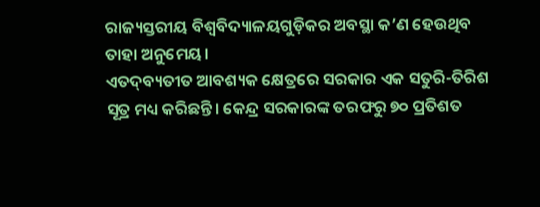ରାଜ୍ୟସ୍ତରୀୟ ବିଶ୍ୱବିଦ୍ୟାଳୟଗୁଡ଼ିକର ଅବସ୍ଥା କ’ଣ ହେଉଥିବ ତାହା ଅନୁମେୟ।
ଏତଦ୍‌ବ୍ୟତୀତ ଆବଶ୍ୟକ କ୍ଷେତ୍ରରେ ସରକାର ଏକ ସତୁରି-ତିରିଶ ସୂତ୍ର ମଧ୍ୟ କରିଛନ୍ତି। କେନ୍ଦ୍ର ସରକାରଙ୍କ ତରଫରୁ ୭୦ ପ୍ରତିଶତ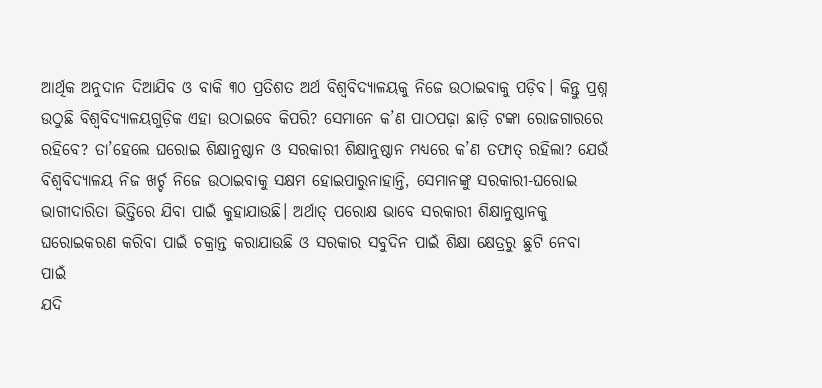ଆର୍ଥିକ ଅନୁଦାନ ଦିଆଯିବ ଓ ବାକି ୩୦ ପ୍ରତିଶତ ଅର୍ଥ ବିଶ୍ୱବିଦ୍ୟାଳୟକୁ ନିଜେ ଉଠାଇବାକୁ ପଡ଼ିବ। କିନ୍ତୁ ପ୍ରଶ୍ନ ଉଠୁଛି ବିଶ୍ୱବିଦ୍ୟାଳୟଗୁଡ଼ିକ ଏହା ଉଠାଇବେ କିପରି? ସେମାନେ କ’ଣ ପାଠପଢ଼ା ଛାଡ଼ି ଟଙ୍କା ରୋଜଗାରରେ ରହିବେ? ତା’ହେଲେ ଘରୋଇ ଶିକ୍ଷାନୁଷ୍ଠାନ ଓ ସରକାରୀ ଶିକ୍ଷାନୁଷ୍ଠାନ ମଧ୍ୟରେ କ’ଣ ତଫାତ୍‌ ରହିଲା? ଯେଉଁ ବିଶ୍ୱବିଦ୍ୟାଳୟ ନିଜ ଖର୍ଚ୍ଚ ନିଜେ ଉଠାଇବାକୁ ସକ୍ଷମ ହୋଇପାରୁନାହାନ୍ତି, ସେମାନଙ୍କୁ ସରକାରୀ-ଘରୋଇ ଭାଗୀଦାରିତା ଭିତ୍ତିରେ ଯିବା ପାଇଁ କୁହାଯାଉଛି। ଅର୍ଥାତ୍‌ ପରୋକ୍ଷ ଭାବେ ସରକାରୀ ଶିକ୍ଷାନୁଷ୍ଠାନକୁ ଘରୋଇକରଣ କରିବା ପାଇଁ ଚକ୍ରାନ୍ତ କରାଯାଉଛି ଓ ସରକାର ସବୁଦିନ ପାଇଁ ଶିକ୍ଷା କ୍ଷେତ୍ରରୁ ଛୁଟି ନେବା ପାଇଁ
ଯଦି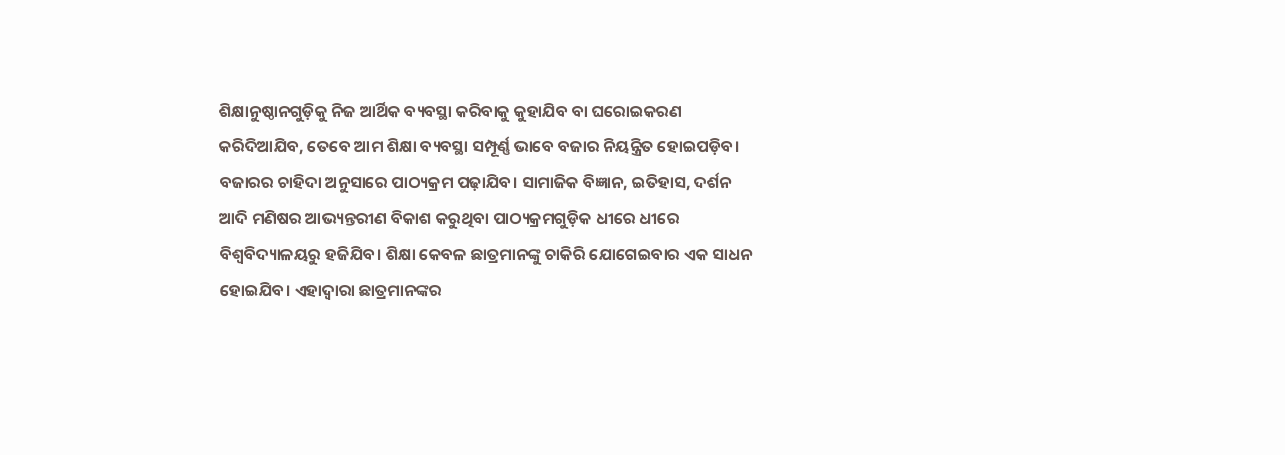ଶିକ୍ଷାନୁଷ୍ଠାନଗୁଡ଼ିକୁ ନିଜ ଆର୍ଥିକ ବ୍ୟବସ୍ଥା କରିବାକୁ କୁହାଯିବ ବା ଘରୋଇକରଣ କରିଦିଆଯିବ, ତେବେ ଆମ ଶିକ୍ଷା ବ୍ୟବସ୍ଥା ସମ୍ପୂର୍ଣ୍ଣ ଭାବେ ବଜାର ନିୟନ୍ତ୍ରିତ ହୋଇପଡ଼ିବ। ବଜାରର ଚାହିଦା ଅନୁସାରେ ପାଠ୍ୟକ୍ରମ ପଢ଼ାଯିବ। ସାମାଜିକ ବିଜ୍ଞାନ, ଇତିହାସ, ଦର୍ଶନ ଆଦି ମଣିଷର ଆଭ୍ୟନ୍ତରୀଣ ବିକାଶ କରୁଥିବା ପାଠ୍ୟକ୍ରମଗୁଡ଼ିକ ଧୀରେ ଧୀରେ ବିଶ୍ୱବିଦ୍ୟାଳୟରୁ ହଜିଯିବ। ଶିକ୍ଷା କେବଳ ଛାତ୍ରମାନଙ୍କୁ ଚାକିରି ଯୋଗେଇବାର ଏକ ସାଧନ ହୋଇଯିବ। ଏହାଦ୍ୱାରା ଛାତ୍ରମାନଙ୍କର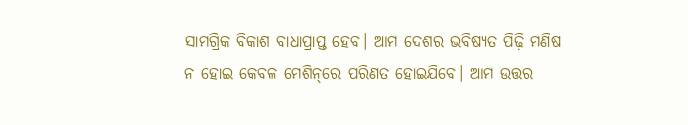ସାମଗ୍ରିକ ବିକାଶ ବାଧାପ୍ରାପ୍ତ ହେବ। ଆମ ଦେଶର ଭବିଷ୍ୟତ ପିଢ଼ି ମଣିଷ ନ ହୋଇ କେବଳ ମେଶିନ୍‌ରେ ପରିଣତ ହୋଇଯିବେ। ଆମ ଉତ୍ତର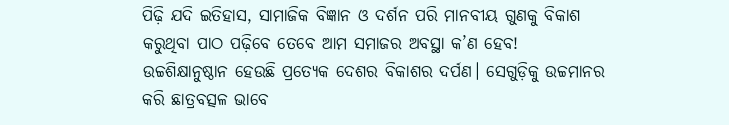ପିଢ଼ି ଯଦି ଇତିହାସ, ସାମାଜିକ ବିଜ୍ଞାନ ଓ ଦର୍ଶନ ପରି ମାନବୀୟ ଗୁଣକୁ ବିକାଶ କରୁଥିବା ପାଠ ପଢ଼ିବେ ତେବେ ଆମ ସମାଜର ଅବସ୍ଥା କ’ଣ ହେବ!
ଉଚ୍ଚଶିକ୍ଷାନୁଷ୍ଠାନ ହେଉଛି ପ୍ରତ୍ୟେକ ଦେଶର ବିକାଶର ଦର୍ପଣ। ସେଗୁଡ଼ିକୁ ଉଚ୍ଚମାନର କରି ଛାତ୍ରବତ୍ସଳ ଭାବେ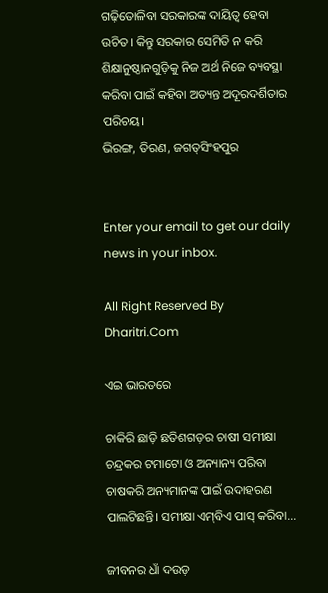ଗଢ଼ିତୋଳିବା ସରକାରଙ୍କ ଦାୟିତ୍ୱ ହେବା ଉଚିତ। କିନ୍ତୁ ସରକାର ସେମିତି ନ କରି ଶିକ୍ଷାନୁଷ୍ଠାନଗୁଡ଼ିକୁ ନିଜ ଅର୍ଥ ନିଜେ ବ୍ୟବସ୍ଥା କରିବା ପାଇଁ କହିବା ଅତ୍ୟନ୍ତ ଅଦୂରଦର୍ଶିତାର ପରିଚୟ।
ଭିରଙ୍ଗ, ତିରଣ, ଜଗତ୍‌ସିଂହପୁର


Enter your email to get our daily news in your inbox.

All Right Reserved By Dharitri.Com

ଏଇ ଭାରତରେ

ଚାକିରି ଛାଡ଼ି ଛତିଶଗଡ଼ର ଚାଷୀ ସମୀକ୍ଷା ଚନ୍ଦ୍ରକର ଟମାଟୋ ଓ ଅନ୍ୟାନ୍ୟ ପରିବା ଚାଷକରି ଅନ୍ୟମାନଙ୍କ ପାଇଁ ଉଦାହରଣ ପାଲଟିଛନ୍ତି। ସମୀକ୍ଷା ଏମ୍‌ବିଏ ପାସ୍‌ କରିବା...

ଜୀବନର ଧାଁ ଦଉଡ଼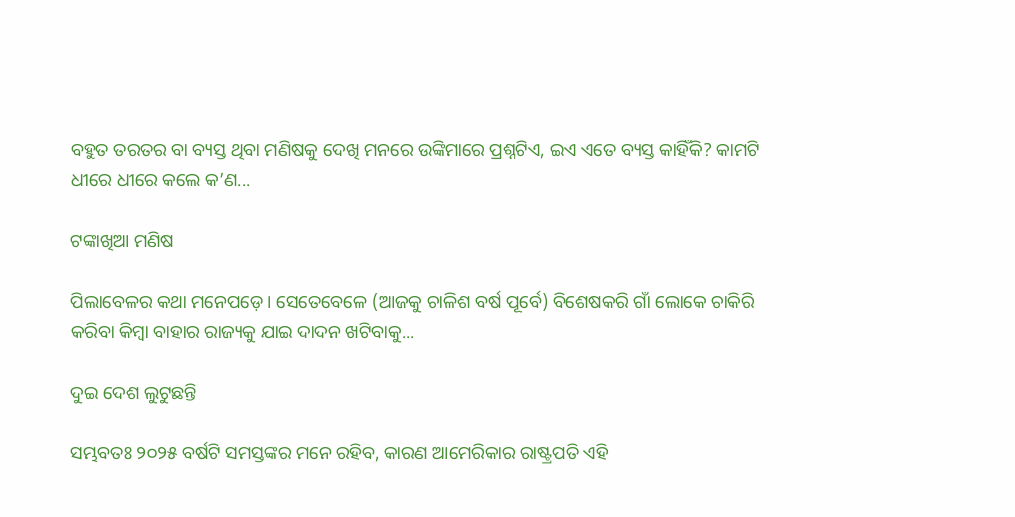ବହୁତ ତରତର ବା ବ୍ୟସ୍ତ ଥିବା ମଣିଷକୁ ଦେଖି ମନରେ ଉଙ୍କିମାରେ ପ୍ରଶ୍ନଟିଏ, ଇଏ ଏତେ ବ୍ୟସ୍ତ କାହିଁକି? କାମଟି ଧୀରେ ଧୀରେ କଲେ କ’ଣ...

ଟଙ୍କାଖିଆ ମଣିଷ

ପିଲାବେଳର କଥା ମନେପଡ଼େ। ସେତେବେଳେ (ଆଜକୁ ଚାଳିଶ ବର୍ଷ ପୂର୍ବେ) ବିଶେଷକରି ଗାଁ ଲୋକେ ଚାକିରି କରିବା କିମ୍ବା ବାହାର ରାଜ୍ୟକୁ ଯାଇ ଦାଦନ ଖଟିବାକୁ...

ଦୁଇ ଦେଶ ଲୁଟୁଛନ୍ତି

ସମ୍ଭବତଃ ୨୦୨୫ ବର୍ଷଟି ସମସ୍ତଙ୍କର ମନେ ରହିବ, କାରଣ ଆମେରିକାର ରାଷ୍ଟ୍ରପତି ଏହି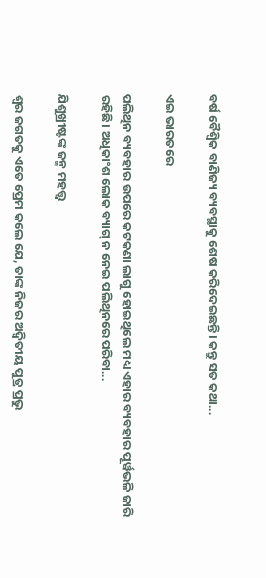ବର୍ଷ ବୈଶ୍ୱିକ ବାଣିଜ୍ୟ ବ୍ୟବସ୍ଥାକୁ ଶେଷ କରିଦେଇଛନ୍ତି। କନ୍ତୁ ସତ କଥା...

ଏଇ ଭାରତରେ

ପଲିଥିନ ବ୍ୟବହାର ଉପରେ କଟକଣା ଲାଗୁ ହୋଇଥିଲେ ମଧ୍ୟ ଏହାର ବ୍ୟବହାର ପୂର୍ୱଭଳି ଜାରି ରହିଛି। ଅଧିକାଂଶ ଲୋକ ବ୍ୟାଗ୍‌ ନ ନେଇ ପଲିଥିନରେ ପରିବା...

ଯିଶୁଖ୍ରୀଷ୍ଟଙ୍କ ଜନ୍ମ ମହତ୍ତ୍ୱ

ଶ୍ୱର ଜଗତକୁ ଏତେ ପ୍ରେମ କଲେ ଯେ, ତାଙ୍କ ନିଜର ଅଦ୍ୱିତୀୟ ପୁତ୍ର ପ୍ରଭୁ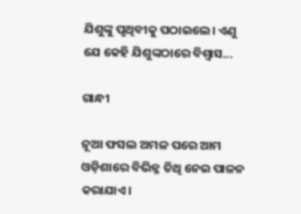ଯିଶୁଙ୍କୁ ପୃଥିବୀକୁ ପଠାଇଲେ। ଏଣୁ ଯେ କେହି ଯିଶୁଙ୍କଠାରେ ବିଶ୍ୱାସ...

ଗାନ୍ଧୀ

ନୂଆ ଫସଲ ଅମଳ ପରେ ଆମ ଓଡ଼ିଶାରେ ବିଭିନ୍ନ ତିଥି ନେଇ ପାଳନ କରାଯାଏ।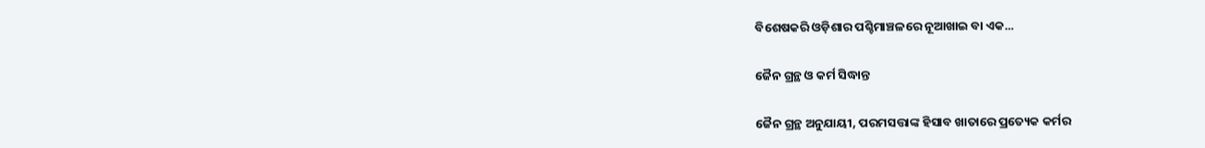ବିଶେଷକରି ଓଡ଼ିଶାର ପଶ୍ଚିମାଞ୍ଚଳରେ ନୂଆଖାଇ ବା ଏକ...

ଜୈନ ଗ୍ରନ୍ଥ ଓ କର୍ମ ସିଦ୍ଧାନ୍ତ

ଜୈନ ଗ୍ରନ୍ଥ ଅନୁଯାୟୀ, ପରମସତ୍ତାଙ୍କ ହିସାବ ଖାତାରେ ପ୍ରତ୍ୟେକ କର୍ମର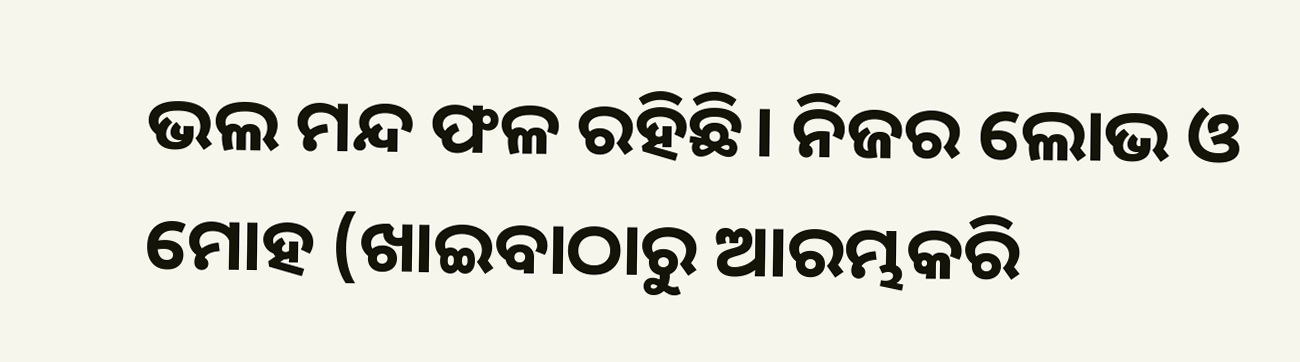ଭଲ ମନ୍ଦ ଫଳ ରହିଛି। ନିଜର ଲୋଭ ଓ ମୋହ (ଖାଇବାଠାରୁ ଆରମ୍ଭକରି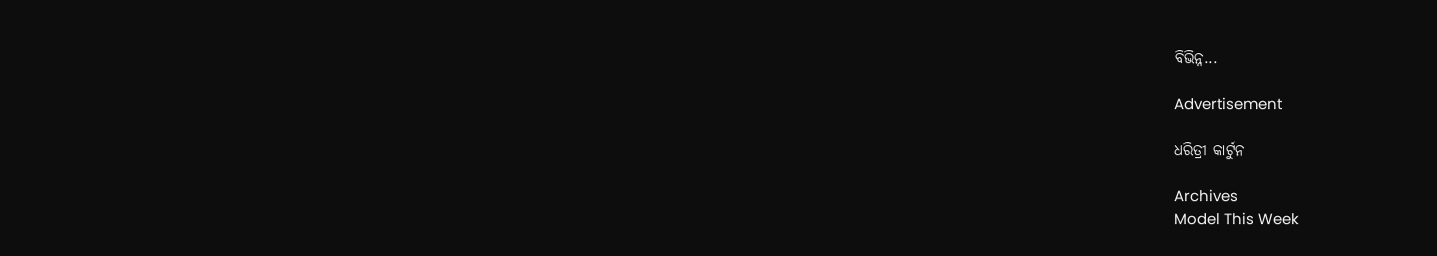ବିଭିନ୍ନ...

Advertisement

ଧରିତ୍ରୀ କାର୍ଟୁନ

Archives
Model This Week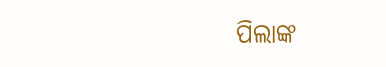ପିଲାଙ୍କ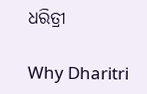ଧରିତ୍ରୀ

Why Dharitri